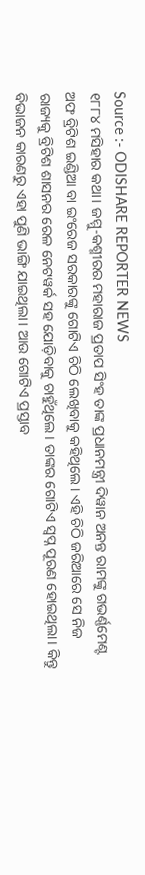Source :- ODISHARE REPORTER NEWS
୧୮୮୪ ମସିହାର କଥା। ଜମ୍ମୁ-କଶ୍ମୀରର ମହାରାଜ ପ୍ରତାପ ସିଂହ ତାଙ୍କ ପ୍ରଧାନମନ୍ତ୍ରୀ ଦିୱାନ ଅନନ୍ତ ରାମଙ୍କୁ ଗଭର୍ଣ୍ଣମେଣ୍ଟ ଅଫ ବ୍ରିଟିଶ ଇଣ୍ଡିଆ ବା ଇଂରେଜ ସରକାରଙ୍କୁ ଗୋଟିଏ ଚିଠି ଲେଖିବାକୁ କହିଥିଲେ। ଏହି ଚିଠି ଜରିଆରେ ସେ ନିଜ ରାଜ୍ୟକୁ ବ୍ରିଟିଶ ଶାସନର ରେଳ ନେଟୱର୍କ ସହ ଯୋଡ଼ିବାକୁ ଚାହୁଁଥିଲେ। ତାଙ୍କର ଗୋଟିଏ ସ୍ୱପ୍ନ ପୂରଣ ହୋଇଥିଲା। କିନ୍ତୁ ବିଭାଜନ କାରଣରୁ ଏହା ପୁଣି ଭାଙ୍ଗି ଯାଇଥିଲା। ଆଉ ଗୋଟିଏ ପ୍ରସ୍ତାବ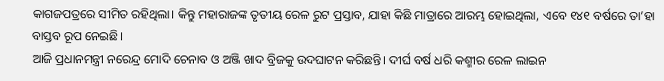କାଗଜପତ୍ରରେ ସୀମିତ ରହିଥିଲା। କିନ୍ତୁ ମହାରାଜଙ୍କ ତୃତୀୟ ରେଳ ରୁଟ ପ୍ରସ୍ତାବ, ଯାହା କିଛି ମାତ୍ରାରେ ଆରମ୍ଭ ହୋଇଥିଲା, ଏବେ ୧୪୧ ବର୍ଷରେ ତା’ହା ବାସ୍ତବ ରୂପ ନେଇଛି।
ଆଜି ପ୍ରଧାନମନ୍ତ୍ରୀ ନରେନ୍ଦ୍ର ମୋଦି ଚେନାବ ଓ ଅଞ୍ଜି ଖାଦ ବ୍ରିଜକୁ ଉଦଘାଟନ କରିଛନ୍ତି। ଦୀର୍ଘ ବର୍ଷ ଧରି କଶ୍ମୀର ରେଳ ଲାଇନ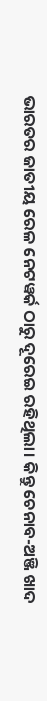ଭାରତର ଜାତୀୟ ରେଳ ନେଟୱର୍କ ଠାରୁ ଦୂରେଇ ରହିଥିଲା। କିନ୍ତୁ ଚେନାବ-ଅଞ୍ଜି ଖାଦ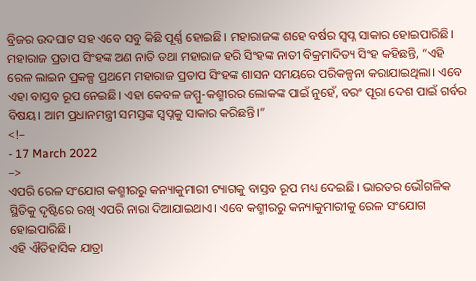ବ୍ରିଜର ଉଦଘାଟ ସହ ଏବେ ସବୁ କିଛି ପୂର୍ଣ୍ଣ ହୋଇଛି। ମହାରାଜଙ୍କ ଶହେ ବର୍ଷର ସ୍ୱପ୍ନ ସାକାର ହୋଇପାରିଛି।
ମହାରାଜ ପ୍ରତାପ ସିଂହଙ୍କ ଅଣ ନାତି ତଥା ମହାରାଜ ହରି ସିଂହଙ୍କ ନାତୀ ବିକ୍ରମାଦିତ୍ୟ ସିଂହ କହିଛନ୍ତି, “ଏହି ରେଳ ଲାଇନ ପ୍ରକଳ୍ପ ପ୍ରଥମେ ମହାରାଜ ପ୍ରତାପ ସିଂହଙ୍କ ଶାସନ ସମୟରେ ପରିକଳ୍ପନା କରାଯାଇଥିଲା। ଏବେ ଏହା ବାସ୍ତବ ରୂପ ନେଇଛି। ଏହା କେବଳ ଜମ୍ମୁ-କଶ୍ମୀରର ଲୋକଙ୍କ ପାଇଁ ନୁହେଁ, ବରଂ ପୂରା ଦେଶ ପାଇଁ ଗର୍ବର ବିଷୟ। ଆମ ପ୍ରଧାନମନ୍ତ୍ରୀ ସମସ୍ତଙ୍କ ସ୍ୱପ୍ନକୁ ସାକାର କରିଛନ୍ତି।”
<!–
- 17 March 2022
–>
ଏପରି ରେଳ ସଂଯୋଗ କଶ୍ମୀରରୁ କନ୍ୟାକୁମାରୀ ଟ୍ୟାଗକୁ ବାସ୍ତବ ରୂପ ମଧ୍ୟ ଦେଇଛି। ଭାରତର ଭୌଗଳିକ ସ୍ଥିତିକୁ ଦୃଷ୍ଟିରେ ରଖି ଏପରି ନାରା ଦିଆଯାଇଥାଏ। ଏବେ କଶ୍ମୀରରୁ କନ୍ୟାକୁମାରୀକୁ ରେଳ ସଂଯୋଗ ହୋଇପାରିଛି।
ଏହି ଐତିହାସିକ ଯାତ୍ରା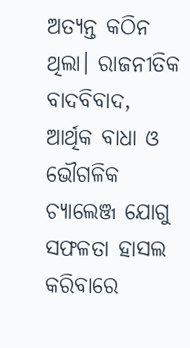ଅତ୍ୟନ୍ତ କଠିନ ଥିଲା। ରାଜନୀତିକ ବାଦବିବାଦ, ଆର୍ଥିକ ବାଧା ଓ ଭୌଗଳିକ ଚ୍ୟାଲେଞ୍ଜ ଯୋଗୁ ସଫଳତା ହାସଲ କରିବାରେ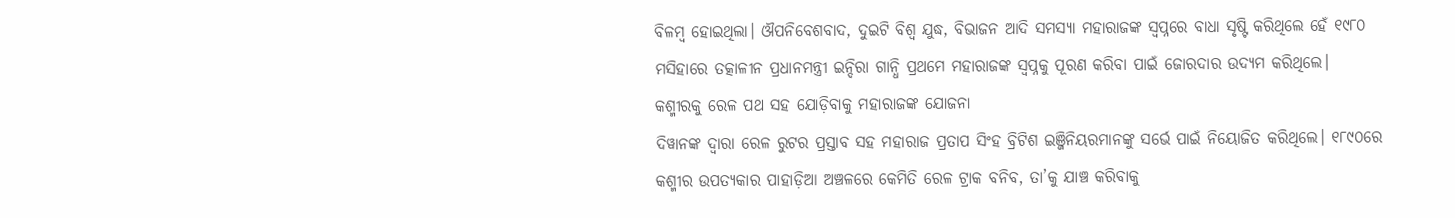ବିଳମ୍ବ ହୋଇଥିଲା। ଔପନିବେଶବାଦ, ଦୁଇଟି ବିଶ୍ୱ ଯୁଦ୍ଧ, ବିଭାଜନ ଆଦି ସମସ୍ୟା ମହାରାଜଙ୍କ ସ୍ୱପ୍ନରେ ବାଧା ସୃଷ୍ଟି କରିଥିଲେ ହେଁ ୧୯୮୦ ମସିହାରେ ତତ୍କାଳୀନ ପ୍ରଧାନମନ୍ତ୍ରୀ ଇନ୍ଦିରା ଗାନ୍ଧି ପ୍ରଥମେ ମହାରାଜଙ୍କ ସ୍ୱପ୍ନକୁ ପୂରଣ କରିବା ପାଇଁ ଜୋରଦାର ଉଦ୍ୟମ କରିଥିଲେ।
କଶ୍ମୀରକୁ ରେଳ ପଥ ସହ ଯୋଡ଼ିବାକୁ ମହାରାଜଙ୍କ ଯୋଜନା
ଦିୱାନଙ୍କ ଦ୍ୱାରା ରେଳ ରୁଟର ପ୍ରସ୍ତାବ ସହ ମହାରାଜ ପ୍ରତାପ ସିଂହ ବ୍ରିଟିଶ ଇଞ୍ଜିନିୟରମାନଙ୍କୁ ସର୍ଭେ ପାଇଁ ନିୟୋଜିତ କରିଥିଲେ। ୧୮୯୦ରେ କଶ୍ମୀର ଉପତ୍ୟକାର ପାହାଡ଼ିଆ ଅଞ୍ଚଳରେ କେମିତି ରେଳ ଟ୍ରାକ ବନିବ, ତା’କୁ ଯାଞ୍ଚ କରିବାକୁ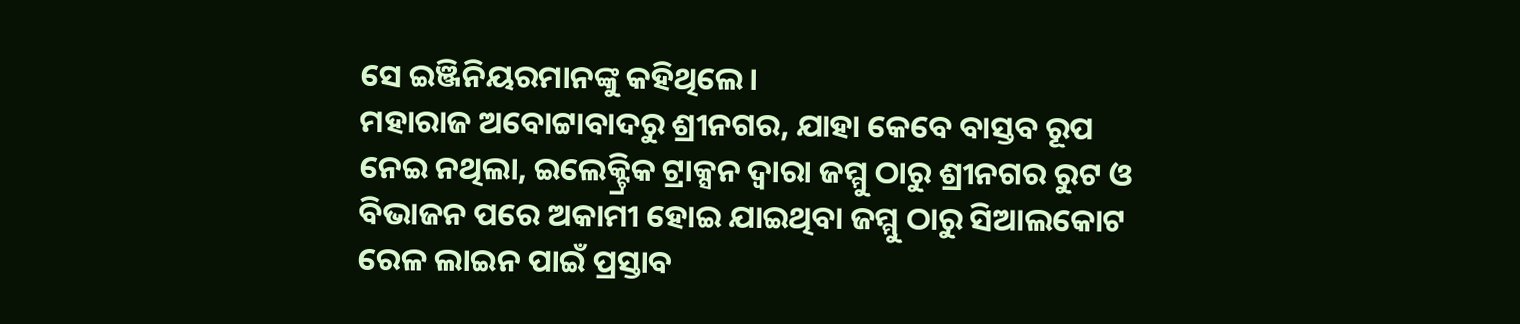ସେ ଇଞ୍ଜିନିୟରମାନଙ୍କୁ କହିଥିଲେ।
ମହାରାଜ ଅବୋଟ୍ଟାବାଦରୁ ଶ୍ରୀନଗର, ଯାହା କେବେ ବାସ୍ତବ ରୂପ ନେଇ ନଥିଲା, ଇଲେକ୍ଟ୍ରିକ ଟ୍ରାକ୍ସନ ଦ୍ୱାରା ଜମ୍ମୁ ଠାରୁ ଶ୍ରୀନଗର ରୁଟ ଓ ବିଭାଜନ ପରେ ଅକାମୀ ହୋଇ ଯାଇଥିବା ଜମ୍ମୁ ଠାରୁ ସିଆଲକୋଟ ରେଳ ଲାଇନ ପାଇଁ ପ୍ରସ୍ତାବ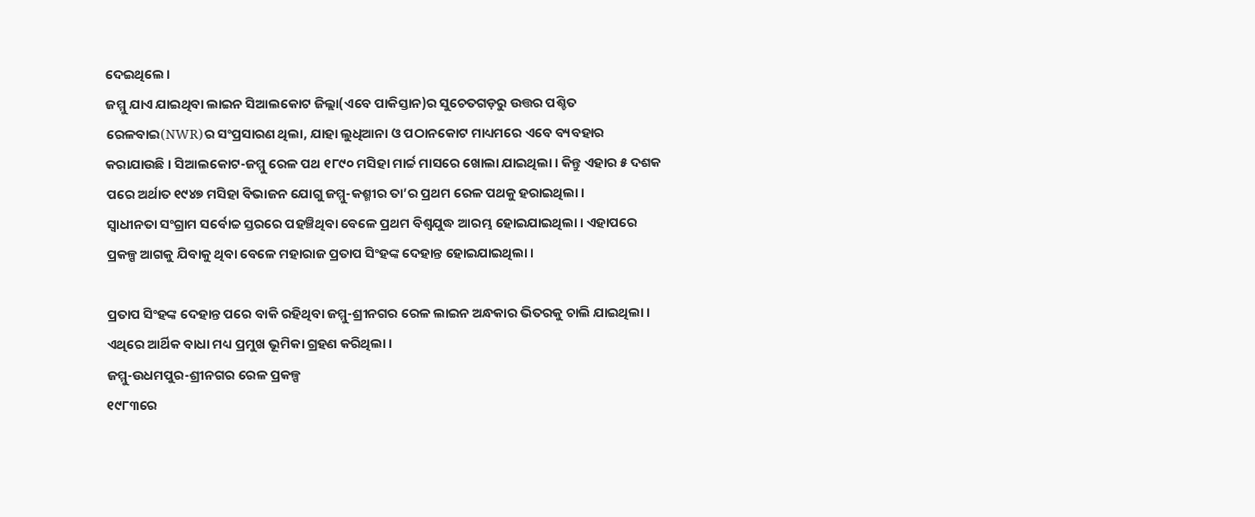ଦେଇଥିଲେ।
ଜମ୍ମୁ ଯାଏ ଯାଇଥିବା ଲାଇନ ସିଆଲକୋଟ ଜିଲ୍ଲା(ଏବେ ପାକିସ୍ତାନ)ର ସୁଚେତଗଡ଼ରୁ ଉତ୍ତର ପଶ୍ଚିତ ରେଳବାଇ(NWR)ର ସଂପ୍ରସାରଣ ଥିଲା, ଯାହା ଲୁଧିଆନା ଓ ପଠାନକୋଟ ମାଧ୍ୟମରେ ଏବେ ବ୍ୟବହାର କରାଯାଉଛି। ସିଆଲକୋଟ-ଜମ୍ମୁ ରେଳ ପଥ ୧୮୯୦ ମସିହା ମାର୍ଚ୍ଚ ମାସରେ ଖୋଲା ଯାଇଥିଲା। କିନ୍ତୁ ଏହାର ୫ ଦଶକ ପରେ ଅର୍ଥାତ ୧୯୪୭ ମସିହା ବିଭାଜନ ଯୋଗୁ ଜମ୍ମୁ-କଶ୍ମୀର ତା’ର ପ୍ରଥମ ରେଳ ପଥକୁ ହରାଇଥିଲା।
ସ୍ୱାଧୀନତା ସଂଗ୍ରାମ ସର୍ବୋଚ୍ଚ ସ୍ତରରେ ପହଞ୍ଚିଥିବା ବେଳେ ପ୍ରଥମ ବିଶ୍ୱଯୁଦ୍ଧ ଆରମ୍ଭ ହୋଇଯାଇଥିଲା। ଏହାପରେ ପ୍ରକଳ୍ପ ଆଗକୁ ଯିବାକୁ ଥିବା ବେଳେ ମହାରାଜ ପ୍ରତାପ ସିଂହଙ୍କ ଦେହାନ୍ତ ହୋଇଯାଇଥିଲା।

ପ୍ରତାପ ସିଂହଙ୍କ ଦେହାନ୍ତ ପରେ ବାକି ରହିଥିବା ଜମ୍ମୁ-ଶ୍ରୀନଗର ରେଳ ଲାଇନ ଅନ୍ଧକାର ଭିତରକୁ ଚାଲି ଯାଇଥିଲା। ଏଥିରେ ଆର୍ଥିକ ବାଧା ମଧ୍ୟ ପ୍ରମୁଖ ଭୂମିକା ଗ୍ରହଣ କରିଥିଲା।
ଜମ୍ମୁ-ଉଧମପୁର-ଶ୍ରୀନଗର ରେଳ ପ୍ରକଳ୍ପ
୧୯୮୩ରେ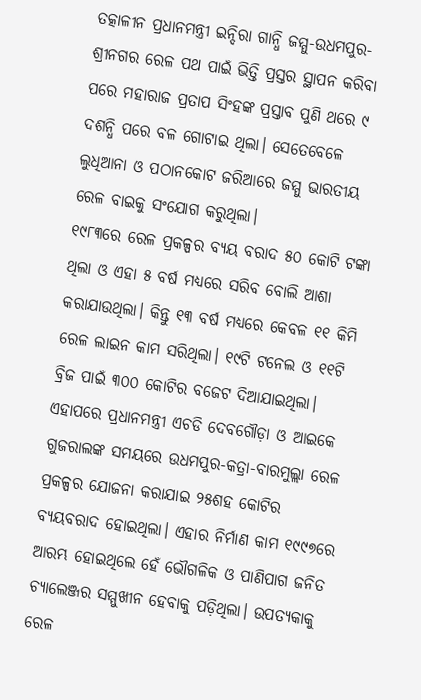ତତ୍କାଳୀନ ପ୍ରଧାନମନ୍ତ୍ରୀ ଇନ୍ଦିରା ଗାନ୍ଧି ଜମ୍ମୁ-ଉଧମପୁର-ଶ୍ରୀନଗର ରେଳ ପଥ ପାଇଁ ଭିତ୍ତି ପ୍ରସ୍ତର ସ୍ଥାପନ କରିବା ପରେ ମହାରାଜ ପ୍ରତାପ ସିଂହଙ୍କ ପ୍ରସ୍ତାବ ପୁଣି ଥରେ ୯ ଦଶନ୍ଧି ପରେ ବଳ ଗୋଟାଇ ଥିଲା। ସେତେବେଳେ ଲୁଧିଆନା ଓ ପଠାନକୋଟ ଜରିଆରେ ଜମ୍ମୁ ଭାରତୀୟ ରେଳ ବାଇକୁ ସଂଯୋଗ କରୁଥିଲା।
୧୯୮୩ରେ ରେଳ ପ୍ରକଳ୍ପର ବ୍ୟୟ ବରାଦ ୫୦ କୋଟି ଟଙ୍କା ଥିଲା ଓ ଏହା ୫ ବର୍ଷ ମଧ୍ୟରେ ସରିବ ବୋଲି ଆଶା କରାଯାଉଥିଲା। କିନ୍ତୁ ୧୩ ବର୍ଷ ମଧ୍ୟରେ କେବଳ ୧୧ କିମି ରେଳ ଲାଇନ କାମ ସରିଥିଲା। ୧୯ଟି ଟନେଲ ଓ ୧୧ଟି ବ୍ରିଜ ପାଇଁ ୩୦୦ କୋଟିର ବଜେଟ ଦିଆଯାଇଥିଲା।
ଏହାପରେ ପ୍ରଧାନମନ୍ତ୍ରୀ ଏଚଡି ଦେବଗୌଡ଼ା ଓ ଆଇକେ ଗୁଜରାଲଙ୍କ ସମୟରେ ଉଧମପୁର-କତ୍ରା-ବାରମୁଲ୍ଲା ରେଳ ପ୍ରକଳ୍ପର ଯୋଜନା କରାଯାଇ ୨୫ଶହ କୋଟିର ବ୍ୟୟବରାଦ ହୋଇଥିଲା। ଏହାର ନିର୍ମାଣ କାମ ୧୯୯୭ରେ ଆରମ୍ଭ ହୋଇଥିଲେ ହେଁ ଭୌଗଳିକ ଓ ପାଣିପାଗ ଜନିତ ଚ୍ୟାଲେଞ୍ଜର ସମ୍ମୁଖୀନ ହେବାକୁ ପଡ଼ିଥିଲା। ଉପତ୍ୟକାକୁ ରେଳ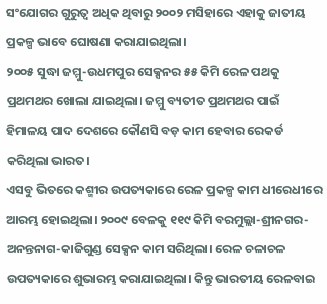ସଂଯୋଗର ଗୁରୁତ୍ୱ ଅଧିକ ଥିବାରୁ ୨୦୦୨ ମସିହାରେ ଏହାକୁ ଜାତୀୟ ପ୍ରକଳ୍ପ ଭାବେ ଘୋଷଣା କରାଯାଇଥିଲା।
୨୦୦୫ ସୁଦ୍ଧା ଜମ୍ମୁ-ଉଧମପୁର ସେକ୍ସନର ୫୫ କିମି ରେଳ ପଥକୁ ପ୍ରଥମଥର ଖୋଲା ଯାଇଥିଲା। ଜମ୍ମୁ ବ୍ୟତୀତ ପ୍ରଥମଥର ପାଇଁ ହିମାଳୟ ପାଦ ଦେଶରେ କୌଣସି ବଡ଼ କାମ ହେବାର ରେକର୍ଡ କରିଥିଲା ଭାରତ।
ଏସବୁ ଭିତରେ କଶ୍ମୀର ଉପତ୍ୟକାରେ ରେଳ ପ୍ରକଳ୍ପ କାମ ଧୀରେଧୀରେ ଆରମ୍ଭ ହୋଇଥିଲା। ୨୦୦୯ ବେଳକୁ ୧୧୯ କିମି ବରମୁଲ୍ଲା-ଶ୍ରୀନଗର-ଅନନ୍ତନାଗ-କାଜିଗୁଣ୍ଡ ସେକ୍ସନ କାମ ସରିଥିଲା। ରେଳ ଚଳାଚଳ ଉପତ୍ୟକାରେ ଶୁଭାରମ୍ଭ କରାଯାଇଥିଲା। କିନ୍ତୁ ଭାରତୀୟ ରେଳବାଇ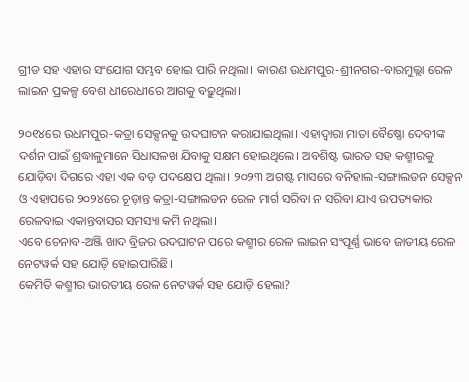ଗ୍ରୀଡ ସହ ଏହାର ସଂଯୋଗ ସମ୍ଭବ ହୋଇ ପାରି ନଥିଲା। କାରଣ ଉଧମପୁର-ଶ୍ରୀନଗର-ବାରମୁଲ୍ଲା ରେଳ ଲାଇନ ପ୍ରକଳ୍ପ ବେଶ ଧୀରେଧୀରେ ଆଗକୁ ବଢ଼ୁଥିଲା।

୨୦୧୪ରେ ଉଧମପୁର-କତ୍ରା ସେକ୍ସନକୁ ଉଦଘାଟନ କରାଯାଇଥିଲା। ଏହାଦ୍ୱାରା ମାତା ବୈଷ୍ଣୋ ଦେବୀଙ୍କ ଦର୍ଶନ ପାଇଁ ଶ୍ରଦ୍ଧାଳୁମାନେ ସିଧାସଳଖ ଯିବାକୁ ସକ୍ଷମ ହୋଇଥିଲେ। ଅବଶିଷ୍ଟ ଭାରତ ସହ କଶ୍ମୀରକୁ ଯୋଡ଼ିବା ଦିଗରେ ଏହା ଏକ ବଡ଼ ପଦକ୍ଷେପ ଥିଲା। ୨୦୨୩ ଅଗଷ୍ଟ ମାସରେ ବନିହାଲ-ସଙ୍ଗାଲଡନ ସେକ୍ସନ ଓ ଏହାପରେ ୨୦୨୪ରେ ଚୂଡ଼ାନ୍ତ କତ୍ରା-ସଙ୍ଗାଲଡନ ରେଳ ମାର୍ଗ ସରିବା ନ ସରିବା ଯାଏ ଉପତ୍ୟକାର ରେଳବାଇ ଏକାନ୍ତବାସର ସମସ୍ୟା କମି ନଥିଲା।
ଏବେ ଚେନାବ-ଅଞ୍ଜି ଖାଦ ବ୍ରିଜର ଉଦଘାଟନ ପରେ କଶ୍ମୀର ରେଳ ଲାଇନ ସଂପୂର୍ଣ୍ଣ ଭାବେ ଜାତୀୟ ରେଳ ନେଟୱର୍କ ସହ ଯୋଡ଼ି ହୋଇପାରିଛି।
କେମିତି କଶ୍ମୀର ଭାରତୀୟ ରେଳ ନେଟୱର୍କ ସହ ଯୋଡ଼ି ହେଲା?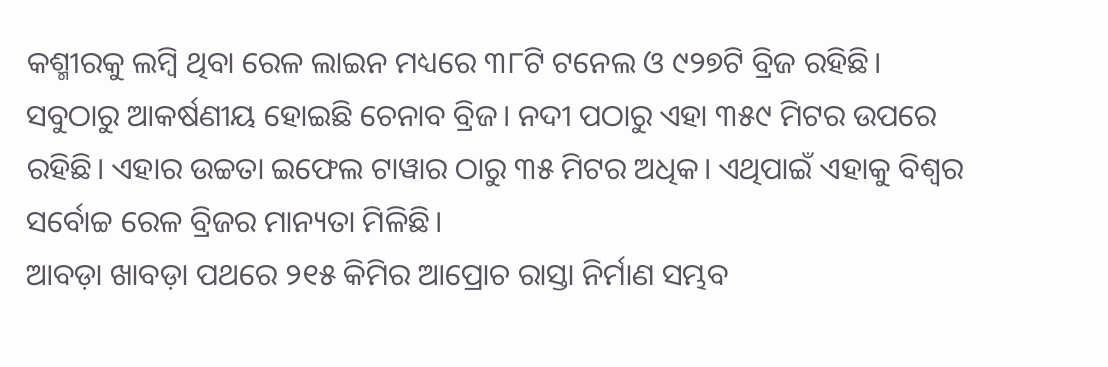କଶ୍ମୀରକୁ ଲମ୍ବି ଥିବା ରେଳ ଲାଇନ ମଧ୍ୟରେ ୩୮ଟି ଟନେଲ ଓ ୯୨୭ଟି ବ୍ରିଜ ରହିଛି। ସବୁଠାରୁ ଆକର୍ଷଣୀୟ ହୋଇଛି ଚେନାବ ବ୍ରିଜ। ନଦୀ ପଠାରୁ ଏହା ୩୫୯ ମିଟର ଉପରେ ରହିଛି। ଏହାର ଉଚ୍ଚତା ଇଫେଲ ଟାୱାର ଠାରୁ ୩୫ ମିଟର ଅଧିକ। ଏଥିପାଇଁ ଏହାକୁ ବିଶ୍ୱର ସର୍ବୋଚ୍ଚ ରେଳ ବ୍ରିଜର ମାନ୍ୟତା ମିଳିଛି।
ଆବଡ଼ା ଖାବଡ଼ା ପଥରେ ୨୧୫ କିମିର ଆପ୍ରୋଚ ରାସ୍ତା ନିର୍ମାଣ ସମ୍ଭବ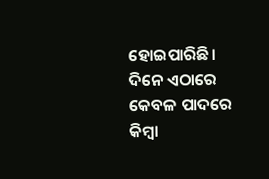ହୋଇପାରିଛି। ଦିନେ ଏଠାରେ କେବଳ ପାଦରେ କିମ୍ବା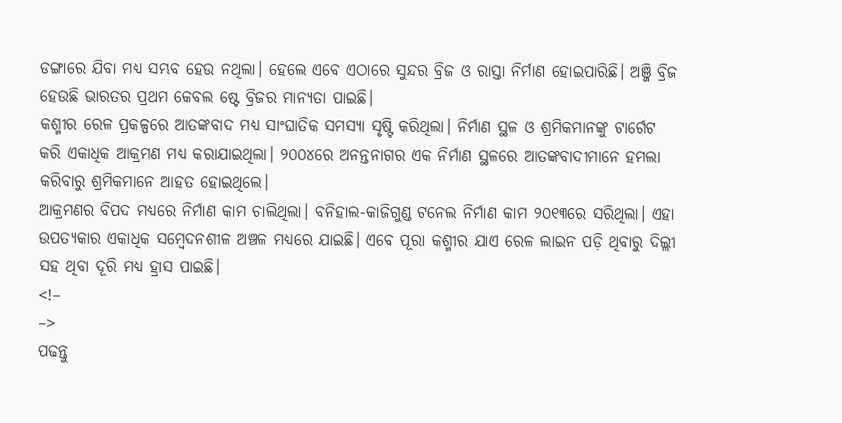ଡଙ୍ଗାରେ ଯିବା ମଧ୍ୟ ସମ୍ଭବ ହେଉ ନଥିଲା। ହେଲେ ଏବେ ଏଠାରେ ସୁନ୍ଦର ବ୍ରିଜ ଓ ରାସ୍ତା ନିର୍ମାଣ ହୋଇପାରିଛି। ଅଞ୍ଜି ବ୍ରିଜ ହେଉଛି ଭାରତର ପ୍ରଥମ କେବଲ ଷ୍ଟେ ବ୍ରିଜର ମାନ୍ୟତା ପାଇଛି।
କଶ୍ମୀର ରେଳ ପ୍ରକଳ୍ପରେ ଆତଙ୍କବାଦ ମଧ୍ୟ ସାଂଘାତିକ ସମସ୍ୟା ସୃଷ୍ଟି କରିଥିଲା। ନିର୍ମାଣ ସ୍ଥଳ ଓ ଶ୍ରମିକମାନଙ୍କୁ ଟାର୍ଗେଟ କରି ଏକାଧିକ ଆକ୍ରମଣ ମଧ୍ୟ କରାଯାଇଥିଲା। ୨୦୦୪ରେ ଅନନ୍ତନାଗର ଏକ ନିର୍ମାଣ ସ୍ଥଳରେ ଆତଙ୍କବାଦୀମାନେ ହମଲା କରିବାରୁ ଶ୍ରମିକମାନେ ଆହତ ହୋଇଥିଲେ।
ଆକ୍ରମଣର ବିପଦ ମଧ୍ୟରେ ନିର୍ମାଣ କାମ ଚାଲିଥିଲା। ବନିହାଲ-କାଜିଗୁଣ୍ଡ ଟନେଲ ନିର୍ମାଣ କାମ ୨୦୧୩ରେ ସରିଥିଲା। ଏହା ଉପତ୍ୟକାର ଏକାଧିକ ସମ୍ବେଦନଶୀଳ ଅଞ୍ଚଳ ମଧ୍ୟରେ ଯାଇଛି। ଏବେ ପୂରା କଶ୍ମୀର ଯାଏ ରେଳ ଲାଇନ ପଡ଼ି ଥିବାରୁ ଦିଲ୍ଲୀ ସହ ଥିବା ଦୂରି ମଧ୍ୟ ହ୍ରାସ ପାଇଛି।
<!–
–>
ପଢନ୍ତୁ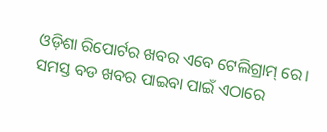ଓଡ଼ିଶା ରିପୋର୍ଟର ଖବର ଏବେ ଟେଲିଗ୍ରାମ୍ ରେ। ସମସ୍ତ ବଡ ଖବର ପାଇବା ପାଇଁ ଏଠାରେ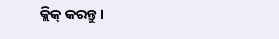କ୍ଲିକ୍ କରନ୍ତୁ।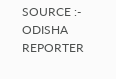SOURCE :- ODISHA REPORTER